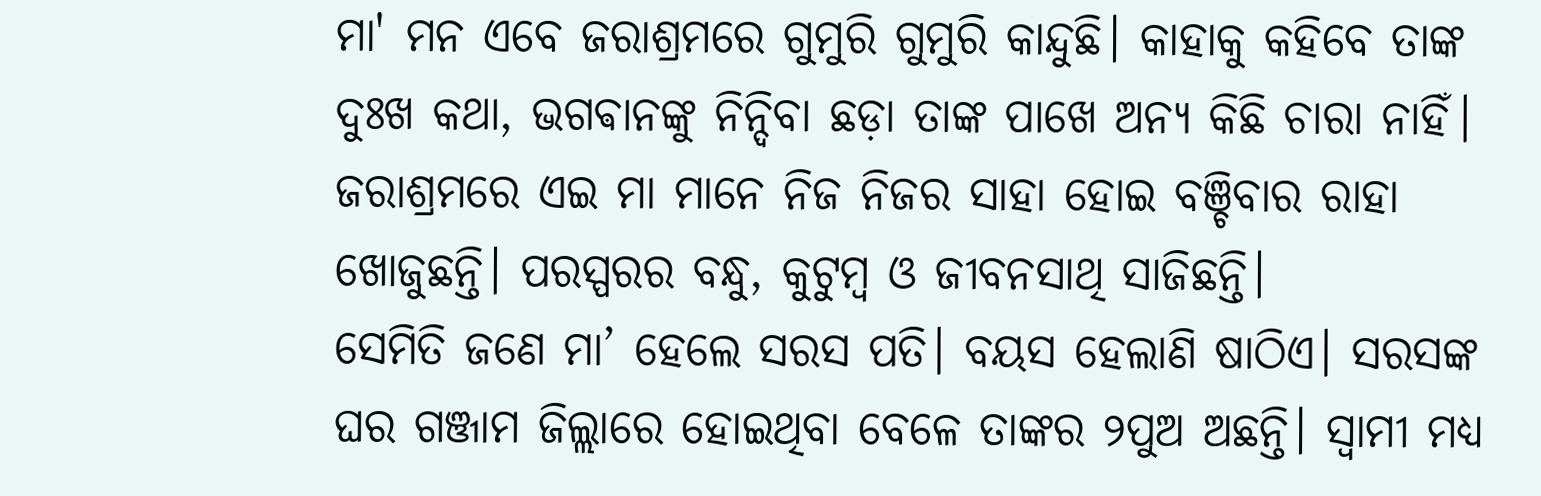ମା' ମନ ଏବେ ଜରାଶ୍ରମରେ ଗୁମୁରି ଗୁମୁରି କାନ୍ଦୁଛି। କାହାକୁ କହିବେ ତାଙ୍କ ଦୁଃଖ କଥା, ଭଗଵାନଙ୍କୁ ନିନ୍ଦିବା ଛଡ଼ା ତାଙ୍କ ପାଖେ ଅନ୍ୟ କିଛି ଚାରା ନାହିଁ। ଜରାଶ୍ରମରେ ଏଇ ମା ମାନେ ନିଜ ନିଜର ସାହା ହୋଇ ବଞ୍ଚିବାର ରାହା ଖୋଜୁଛନ୍ତି। ପରସ୍ପରର ବନ୍ଧୁ, କୁଟୁମ୍ବ ଓ ଜୀବନସାଥି ସାଜିଛନ୍ତି।
ସେମିତି ଜଣେ ମା’ ହେଲେ ସରସ ପତି। ବୟସ ହେଲାଣି ଷାଠିଏ। ସରସଙ୍କ ଘର ଗଞ୍ଜାମ ଜିଲ୍ଲାରେ ହୋଇଥିବା ବେଳେ ତାଙ୍କର ୨ପୁଅ ଅଛନ୍ତି। ସ୍ୱାମୀ ମଧ୍ୟ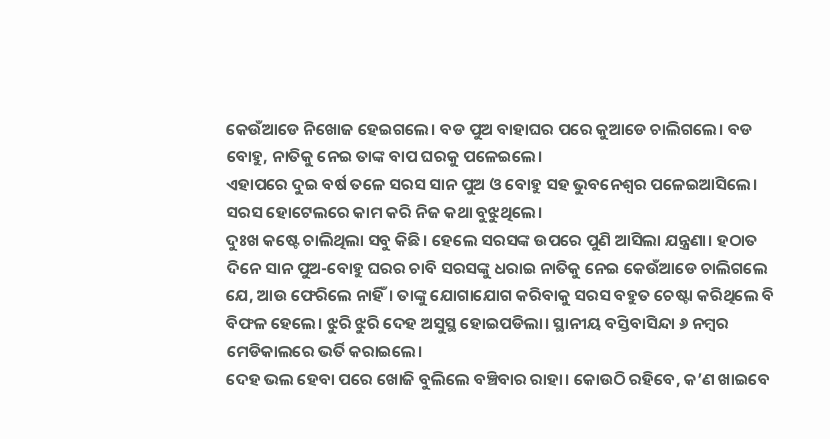କେଉଁଆଡେ ନିଖୋଜ ହେଇଗଲେ। ବଡ ପୁଅ ବାହାଘର ପରେ କୁଆଡେ ଚାଲିଗଲେ। ବଡ ବୋହୁ, ନାତିକୁ ନେଇ ତାଙ୍କ ବାପ ଘରକୁ ପଳେଇଲେ।
ଏହାପରେ ଦୁଇ ବର୍ଷ ତଳେ ସରସ ସାନ ପୁଅ ଓ ବୋହୁ ସହ ଭୁବନେଶ୍ୱର ପଳେଇଆସିଲେ। ସରସ ହୋଟେଲରେ କାମ କରି ନିଜ କଥା ବୁଝୁଥିଲେ।
ଦୁଃଖ କଷ୍ଟେ ଚାଲିଥିଲା ସବୁ କିଛି। ହେଲେ ସରସଙ୍କ ଉପରେ ପୁଣି ଆସିଲା ଯନ୍ତ୍ରଣା। ହଠାତ ଦିନେ ସାନ ପୁଅ-ବୋହୁ ଘରର ଚାବି ସରସଙ୍କୁ ଧରାଇ ନାତିକୁ ନେଇ କେଉଁଆଡେ ଚାଲିଗଲେ ଯେ, ଆଉ ଫେରିଲେ ନାହିଁ। ତାଙ୍କୁ ଯୋଗାଯୋଗ କରିବାକୁ ସରସ ବହୁତ ଚେଷ୍ଟା କରିଥିଲେ ବି ବିଫଳ ହେଲେ। ଝୁରି ଝୁରି ଦେହ ଅସୁସ୍ଥ ହୋଇପଡିଲା। ସ୍ଥାନୀୟ ବସ୍ତିବାସିନ୍ଦା ୬ ନମ୍ବର ମେଡିକାଲରେ ଭର୍ତି କରାଇଲେ।
ଦେହ ଭଲ ହେବା ପରେ ଖୋଜି ବୁଲିଲେ ବଞ୍ଚିବାର ରାହା। କୋଉଠି ରହିବେ, କ’ଣ ଖାଇବେ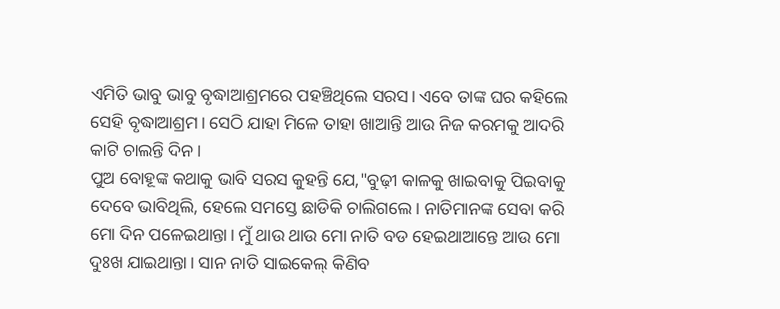ଏମିତି ଭାବୁ ଭାବୁ ବୃଦ୍ଧାଆଶ୍ରମରେ ପହଞ୍ଚିଥିଲେ ସରସ। ଏବେ ତାଙ୍କ ଘର କହିଲେ ସେହି ବୃଦ୍ଧାଆଶ୍ରମ। ସେଠି ଯାହା ମିଳେ ତାହା ଖାଆନ୍ତି ଆଉ ନିଜ କରମକୁ ଆଦରି କାଟି ଚାଲନ୍ତି ଦିନ।
ପୁଅ ବୋହୂଙ୍କ କଥାକୁ ଭାବି ସରସ କୁହନ୍ତି ଯେ,"ବୁଢ଼ୀ କାଳକୁ ଖାଇବାକୁ ପିଇବାକୁ ଦେବେ ଭାବିଥିଲି, ହେଲେ ସମସ୍ତେ ଛାଡିକି ଚାଲିଗଲେ। ନାତିମାନଙ୍କ ସେବା କରି ମୋ ଦିନ ପଳେଇଥାନ୍ତା। ମୁଁ ଥାଉ ଥାଉ ମୋ ନାତି ବଡ ହେଇଥାଆନ୍ତେ ଆଉ ମୋ ଦୁଃଖ ଯାଇଥାନ୍ତା। ସାନ ନାତି ସାଇକେଲ୍ କିଣିବ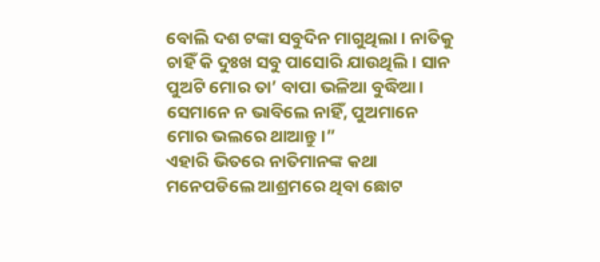ବୋଲି ଦଶ ଟଙ୍କା ସବୁଦିନ ମାଗୁଥିଲା। ନାତିକୁ ଚାହିଁ କି ଦୁଃଖ ସବୁ ପାସୋରି ଯାଉଥିଲି। ସାନ ପୁଅଟି ମୋର ତା’ ବାପା ଭଳିଆ ବୁଦ୍ଧିଆ। ସେମାନେ ନ ଭାବିଲେ ନାହିଁ, ପୁଅମାନେ ମୋର ଭଲରେ ଥାଆନ୍ତୁ।”
ଏହାରି ଭିତରେ ନାତିମାନଙ୍କ କଥା ମନେପଡିଲେ ଆଶ୍ରମରେ ଥିବା ଛୋଟ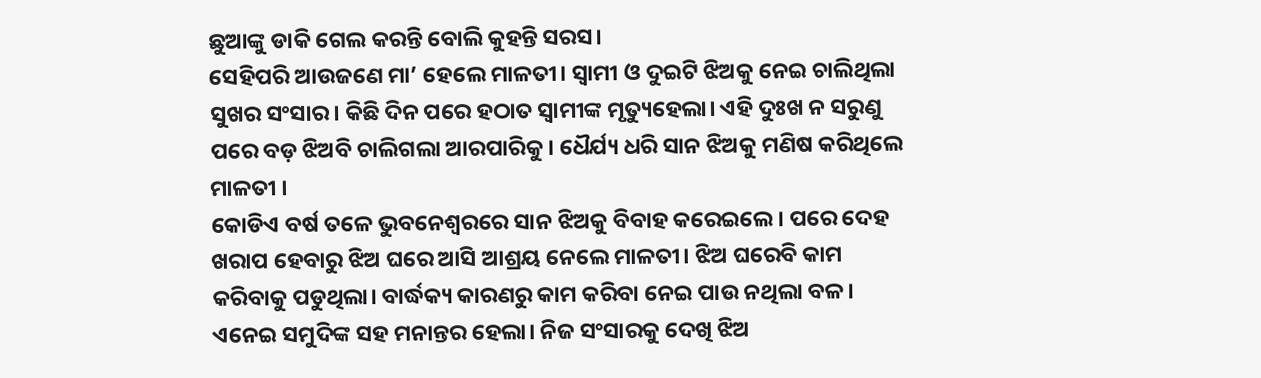ଛୁଆଙ୍କୁ ଡାକି ଗେଲ କରନ୍ତି ବୋଲି କୁହନ୍ତି ସରସ।
ସେହିପରି ଆଉଜଣେ ମା’ ହେଲେ ମାଳତୀ। ସ୍ୱାମୀ ଓ ଦୁଇଟି ଝିଅକୁ ନେଇ ଚାଲିଥିଲା ସୁଖର ସଂସାର। କିଛି ଦିନ ପରେ ହଠାତ ସ୍ୱାମୀଙ୍କ ମୃତ୍ୟୁହେଲା। ଏହି ଦୁଃଖ ନ ସରୁଣୁ ପରେ ବଡ଼ ଝିଅବି ଚାଲିଗଲା ଆରପାରିକୁ। ଧୈର୍ଯ୍ୟ ଧରି ସାନ ଝିଅକୁ ମଣିଷ କରିଥିଲେ ମାଳତୀ ।
କୋଡିଏ ବର୍ଷ ତଳେ ଭୁବନେଶ୍ୱରରେ ସାନ ଝିଅକୁ ବିବାହ କରେଇଲେ। ପରେ ଦେହ ଖରାପ ହେବାରୁ ଝିଅ ଘରେ ଆସି ଆଶ୍ରୟ ନେଲେ ମାଳତୀ। ଝିଅ ଘରେବି କାମ କରିବାକୁ ପଡୁଥିଲା। ବାର୍ଦ୍ଧକ୍ୟ କାରଣରୁ କାମ କରିବା ନେଇ ପାଉ ନଥିଲା ବଳ।
ଏନେଇ ସମୁଦିଙ୍କ ସହ ମନାନ୍ତର ହେଲା। ନିଜ ସଂସାରକୁ ଦେଖି ଝିଅ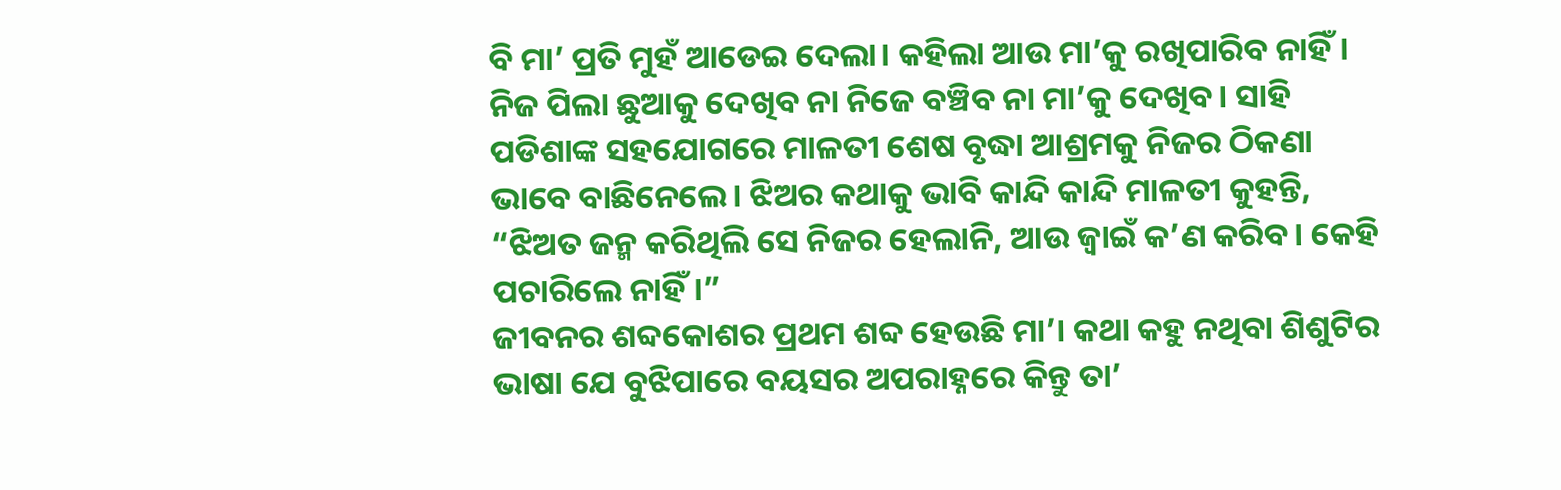ବି ମା’ ପ୍ରତି ମୁହଁ ଆଡେଇ ଦେଲା। କହିଲା ଆଉ ମା’କୁ ରଖିପାରିବ ନାହିଁ। ନିଜ ପିଲା ଛୁଆକୁ ଦେଖିବ ନା ନିଜେ ବଞ୍ଚିବ ନା ମା’କୁ ଦେଖିବ। ସାହି ପଡିଶାଙ୍କ ସହଯୋଗରେ ମାଳତୀ ଶେଷ ବୃଦ୍ଧା ଆଶ୍ରମକୁ ନିଜର ଠିକଣା ଭାବେ ବାଛିନେଲେ। ଝିଅର କଥାକୁ ଭାବି କାନ୍ଦି କାନ୍ଦି ମାଳତୀ କୁହନ୍ତି, “ଝିଅତ ଜନ୍ମ କରିଥିଲି ସେ ନିଜର ହେଲାନି, ଆଉ ଜ୍ୱାଇଁ କ’ଣ କରିବ। କେହି ପଚାରିଲେ ନାହିଁ।”
ଜୀବନର ଶବ୍ଦକୋଶର ପ୍ରଥମ ଶବ୍ଦ ହେଉଛି ମା’। କଥା କହୁ ନଥିବା ଶିଶୁଟିର ଭାଷା ଯେ ବୁଝିପାରେ ବୟସର ଅପରାହ୍ନରେ କିନ୍ତୁ ତା’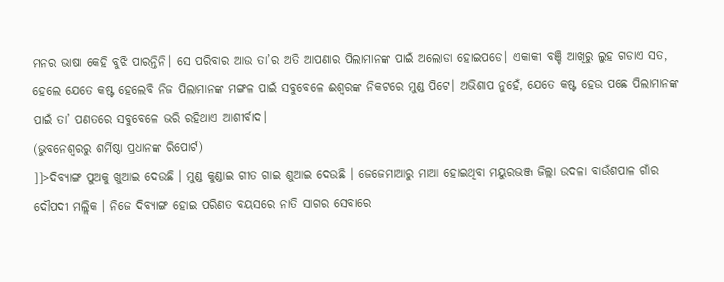ମନର ଭାଷା କେହି ବୁଝି ପାରନ୍ତିନି। ସେ ପରିବାର ଆଉ ତା’ର ଅତି ଆପଣାର ପିଲାମାନଙ୍କ ପାଇଁ ଅଲୋଡା ହୋଇପଡେ। ଏକାକୀ ବଞ୍ଚି ଆଖିରୁ ଲୁହ ଗଡାଏ ସତ, ହେଲେ ଯେତେ କଷ୍ଟ ହେଲେବି ନିଜ ପିଲାମାନଙ୍କ ମଙ୍ଗଳ ପାଇଁ ସବୁବେଳେ ଈଶ୍ୱରଙ୍କ ନିକଟରେ ମୁଣ୍ଡ ପିଟେ। ଅଭିଶାପ ନୁହେଁ, ଯେତେ କଷ୍ଟ ହେଉ ପଛେ ପିଲାମାନଙ୍କ ପାଇଁ ତା’ ପଣତରେ ସବୁବେଳେ ଭରି ରହିଥାଏ ଆଶୀର୍ବାଦ।
(ଭୁବନେଶ୍ୱରରୁ ଶର୍ମିଷ୍ଠା ପ୍ରଧାନଙ୍କ ରିପୋର୍ଟ)
]]>ଦିବ୍ୟାଙ୍ଗ ପୁଅକୁ ଖୁଆଇ ଦେଉଛି । ମୁଣ୍ଡ କୁଣ୍ଡାଇ ଗୀତ ଗାଇ ଶୁଆଇ ଦେଉଛି । ଜେଜେମାଆରୁ ମାଆ ହୋଇଥିବା ମୟୁରଭଞ୍ଜ ଜିଲ୍ଲା ଉଦଳା ବାଉଁଶପାଳ ଗାଁର ଦୌପଦୀ ମଲ୍ଲିକ । ନିଜେ ଦିବ୍ୟାଙ୍ଗ ହୋଇ ପରିଣତ ବୟସରେ ନାତି ସାଗର ସେବାରେ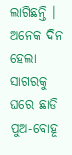ଲାଗିଛନ୍ତି ।
ଅନେକ ଦିନ ହେଲା ସାଗରକୁ ଘରେ ଛାଡି ପୁଅ-ବୋହୂ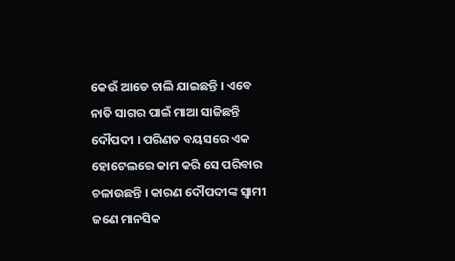କେଉଁ ଆଡେ ଚାଲି ଯାଇଛନ୍ତି । ଏବେ ନାତି ସାଗର ପାଇଁ ମାଆ ସାଜିଛନ୍ତି ଦୌପଦୀ । ପରିଣତ ବୟସରେ ଏକ ହୋଟେଲରେ କାମ କରି ସେ ପରିବାର ଚଳାଉଛନ୍ତି । କାରଣ ଦୌପଦୀଙ୍କ ସ୍ୱାମୀ ଜଣେ ମାନସିକ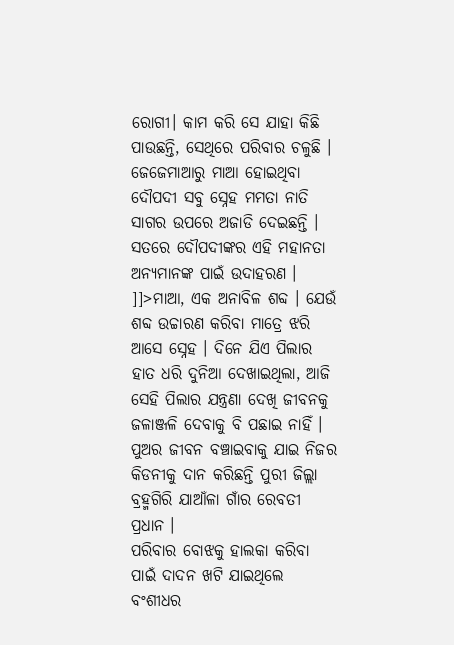ରୋଗୀ। କାମ କରି ସେ ଯାହା କିଛି ପାଉଛନ୍ତି, ସେଥିରେ ପରିବାର ଚଳୁଛି ।
ଜେଜେମାଆରୁ ମାଆ ହୋଇଥିବା ଦୌପଦୀ ସବୁ ସ୍ନେହ ମମତା ନାତି ସାଗର ଉପରେ ଅଜାଡି ଦେଇଛନ୍ତି । ସତରେ ଦୌପଦୀଙ୍କର ଏହି ମହାନତା ଅନ୍ୟମାନଙ୍କ ପାଇଁ ଉଦାହରଣ ।
]]>ମାଆ, ଏକ ଅନାବିଳ ଶବ୍ଦ । ଯେଉଁ ଶବ୍ଦ ଉଚ୍ଚାରଣ କରିବା ମାତ୍ରେ ଝରି ଆସେ ସ୍ନେହ । ଦିନେ ଯିଏ ପିଲାର ହାତ ଧରି ଦୁନିଆ ଦେଖାଇଥିଲା, ଆଜି ସେହି ପିଲାର ଯନ୍ତ୍ରଣା ଦେଖି ଜୀବନକୁ ଜଳାଞ୍ଜଳି ଦେବାକୁ ବି ପଛାଇ ନାହିଁ । ପୁଅର ଜୀବନ ବଞ୍ଚାଇବାକୁ ଯାଇ ନିଜର କିଡନୀକୁ ଦାନ କରିଛନ୍ତି ପୁରୀ ଜିଲ୍ଲା ବ୍ରହ୍ମଗିରି ଯାଆଁଳା ଗାଁର ରେବତୀ ପ୍ରଧାନ ।
ପରିବାର ବୋଝକୁ ହାଲକା କରିବା ପାଇଁ ଦାଦନ ଖଟି ଯାଇଥିଲେ ବଂଶୀଧର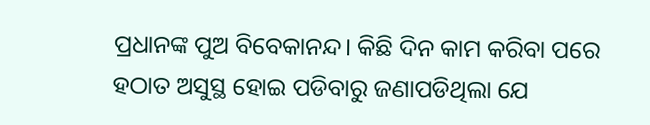ପ୍ରଧାନଙ୍କ ପୁଅ ବିବେକାନନ୍ଦ। କିଛି ଦିନ କାମ କରିବା ପରେ ହଠାତ ଅସୁସ୍ଥ ହୋଇ ପଡିବାରୁ ଜଣାପଡିଥିଲା ଯେ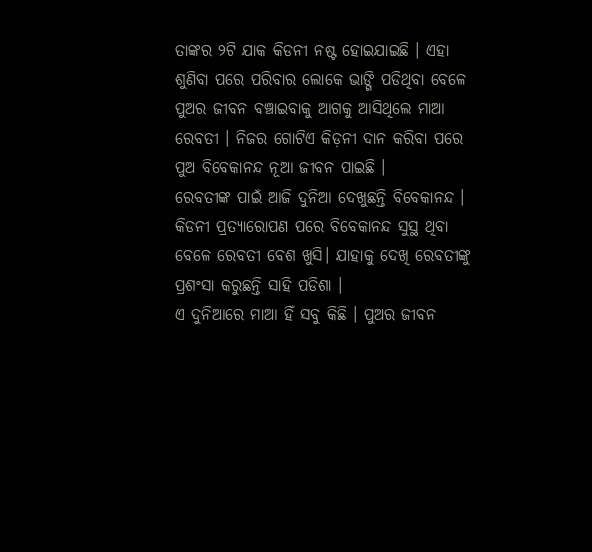ତାଙ୍କର ୨ଟି ଯାକ କିଡନୀ ନଷ୍ଟ ହୋଇଯାଇଛି । ଏହା ଶୁଣିବା ପରେ ପରିବାର ଲୋକେ ଭାଙ୍ଗି ପଡିଥିବା ବେଳେ ପୁଅର ଜୀବନ ବଞ୍ଚାଇବାକୁ ଆଗକୁ ଆସିଥିଲେ ମାଆ ରେବତୀ । ନିଜର ଗୋଟିଏ କିଡ଼ନୀ ଦାନ କରିବା ପରେ ପୁଅ ବିବେକାନନ୍ଦ ନୂଆ ଜୀବନ ପାଇଛି ।
ରେବତୀଙ୍କ ପାଇଁ ଆଜି ଦୁନିଆ ଦେଖୁଛନ୍ତି ବିବେକାନନ୍ଦ । କିଡନୀ ପ୍ରତ୍ୟାରୋପଣ ପରେ ବିବେକାନନ୍ଦ ସୁସ୍ଥ ଥିବା ବେଳେ ରେବତୀ ବେଶ ଖୁସି। ଯାହାକୁ ଦେଖି ରେବତୀଙ୍କୁ ପ୍ରଶଂସା କରୁଛନ୍ତି ସାହି ପଡିଶା ।
ଏ ଦୁନିଆରେ ମାଆ ହିଁ ସବୁ କିଛି । ପୁଅର ଜୀବନ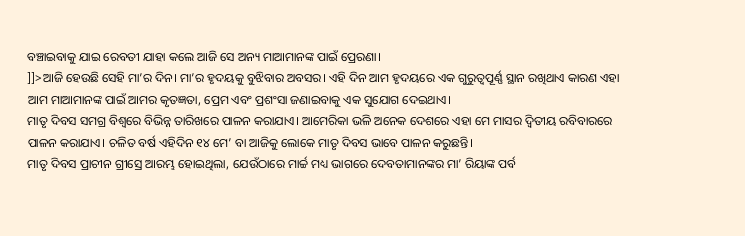ବଞ୍ଚାଇବାକୁ ଯାଇ ରେବତୀ ଯାହା କଲେ ଆଜି ସେ ଅନ୍ୟ ମାଆମାନଙ୍କ ପାଇଁ ପ୍ରେରଣା।
]]>ଆଜି ହେଉଛି ସେହି ମା’ର ଦିନ। ମା’ର ହୃଦୟକୁ ବୁଝିବାର ଅବସର। ଏହି ଦିନ ଆମ ହୃଦୟରେ ଏକ ଗୁରୁତ୍ୱପୂର୍ଣ୍ଣ ସ୍ଥାନ ରଖିଥାଏ କାରଣ ଏହା ଆମ ମାଆମାନଙ୍କ ପାଇଁ ଆମର କୃତଜ୍ଞତା, ପ୍ରେମ ଏବଂ ପ୍ରଶଂସା ଜଣାଇବାକୁ ଏକ ସୁଯୋଗ ଦେଇଥାଏ।
ମାତୃ ଦିବସ ସମଗ୍ର ବିଶ୍ୱରେ ବିଭିନ୍ନ ତାରିଖରେ ପାଳନ କରାଯାଏ। ଆମେରିକା ଭଳି ଅନେକ ଦେଶରେ ଏହା ମେ ମାସର ଦ୍ୱିତୀୟ ରବିବାରରେ ପାଳନ କରାଯାଏ। ଚଳିତ ବର୍ଷ ଏହିଦିନ ୧୪ ମେ’ ବା ଆଜିକୁ ଲୋକେ ମାତୃ ଦିବସ ଭାବେ ପାଳନ କରୁଛନ୍ତି।
ମାତୃ ଦିବସ ପ୍ରାଚୀନ ଗ୍ରୀସ୍ରେ ଆରମ୍ଭ ହୋଇଥିଲା, ଯେଉଁଠାରେ ମାର୍ଚ୍ଚ ମଧ୍ୟ ଭାଗରେ ଦେବତାମାନଙ୍କର ମା’ ରିୟାଙ୍କ ପର୍ବ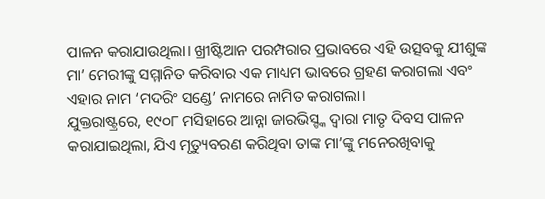ପାଳନ କରାଯାଉଥିଲା। ଖ୍ରୀଷ୍ଟିଆନ ପରମ୍ପରାର ପ୍ରଭାବରେ ଏହି ଉତ୍ସବକୁ ଯୀଶୁଙ୍କ ମା’ ମେରୀଙ୍କୁ ସମ୍ମାନିତ କରିବାର ଏକ ମାଧ୍ୟମ ଭାବରେ ଗ୍ରହଣ କରାଗଲା ଏବଂ ଏହାର ନାମ ‘ମଦରିଂ ସଣ୍ଡେ’ ନାମରେ ନାମିତ କରାଗଲା।
ଯୁକ୍ତରାଷ୍ଟ୍ରରେ, ୧୯୦୮ ମସିହାରେ ଆନ୍ନା ଜାରଭିସ୍ଙ୍କ ଦ୍ୱାରା ମାତୃ ଦିବସ ପାଳନ କରାଯାଇଥିଲା, ଯିଏ ମୃତ୍ୟୁବରଣ କରିଥିବା ତାଙ୍କ ମା’ଙ୍କୁ ମନେରଖିବାକୁ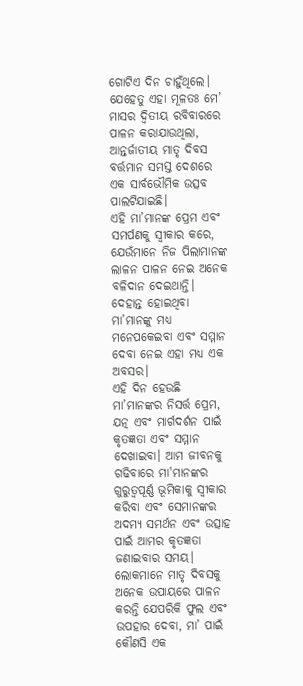ଗୋଟିଏ ଦିନ ଚାହୁଁଥିଲେ। ଯେହେତୁ ଏହା ମୂଳତଃ ମେ’ ମାସର ଦ୍ୱିତୀୟ ରବିବାରରେ ପାଳନ କରାଯାଉଥିଲା, ଆନ୍ତର୍ଜାତୀୟ ମାତୃ ଦିବସ ବର୍ତ୍ତମାନ ସମସ୍ତ ଦେଶରେ ଏକ ସାର୍ବଭୌମିକ ଉତ୍ସବ ପାଲଟିଯାଇଛି।
ଏହି ମା’ମାନଙ୍କ ପ୍ରେମ ଏବଂ ସମର୍ପଣକୁ ସ୍ୱୀକାର କରେ, ଯେଉଁମାନେ ନିଜ ପିଲାମାନଙ୍କ ଲାଳନ ପାଳନ ନେଇ ଅନେକ ବଳିଦାନ ଦେଇଥାନ୍ତି। ଦେହାନ୍ତ ହୋଇଥିବା ମା’ମାନଙ୍କୁ ମଧ୍ୟ ମନେପକେଇବା ଏବଂ ସମ୍ମାନ ଦେବା ନେଇ ଏହା ମଧ୍ୟ ଏକ ଅବସର।
ଏହି ଦିନ ହେଉଛି ମା’ମାନଙ୍କର ନିସର୍ତ୍ତ ପ୍ରେମ, ଯତ୍ନ ଏବଂ ମାର୍ଗଦର୍ଶନ ପାଇଁ କୃତଜ୍ଞତା ଏବଂ ସମ୍ମାନ ଦେଖାଇବା। ଆମ ଜୀବନକୁ ଗଢିବାରେ ମା'ମାନଙ୍କର ଗୁରୁତ୍ୱପୂର୍ଣ୍ଣ ଭୂମିକାକୁ ସ୍ୱୀକାର କରିବା ଏବଂ ସେମାନଙ୍କର ଅଦମ୍ୟ ସମର୍ଥନ ଏବଂ ଉତ୍ସାହ ପାଇଁ ଆମର କୃତଜ୍ଞତା ଜଣାଇବାର ସମୟ।
ଲୋକମାନେ ମାତୃ ଦିବସକୁ ଅନେକ ଉପାୟରେ ପାଳନ କରନ୍ତି ଯେପରିକି ଫୁଲ ଏବଂ ଉପହାର ଦେବା, ମା’ ପାଇଁ କୌଣସି ଏକ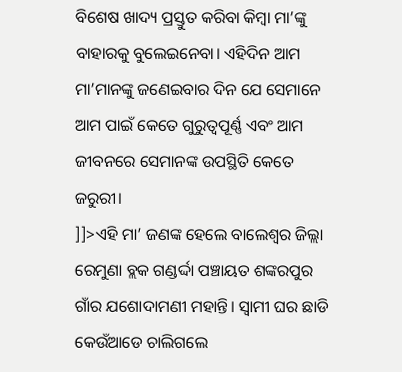ବିଶେଷ ଖାଦ୍ୟ ପ୍ରସ୍ତୁତ କରିବା କିମ୍ବା ମା’ଙ୍କୁ ବାହାରକୁ ବୁଲେଇନେବା। ଏହିଦିନ ଆମ ମା’ମାନଙ୍କୁ ଜଣେଇବାର ଦିନ ଯେ ସେମାନେ ଆମ ପାଇଁ କେତେ ଗୁରୁତ୍ୱପୂର୍ଣ୍ଣ ଏବଂ ଆମ ଜୀବନରେ ସେମାନଙ୍କ ଉପସ୍ଥିତି କେତେ ଜରୁରୀ।
]]>ଏହି ମା’ ଜଣଙ୍କ ହେଲେ ବାଲେଶ୍ୱର ଜିଲ୍ଲା ରେମୁଣା ବ୍ଲକ ଗଣ୍ଡର୍ଦ୍ଦା ପଞ୍ଚାୟତ ଶଙ୍କରପୁର ଗାଁର ଯଶୋଦାମଣୀ ମହାନ୍ତି। ସ୍ୱାମୀ ଘର ଛାଡି କେଉଁଆଡେ ଚାଲିଗଲେ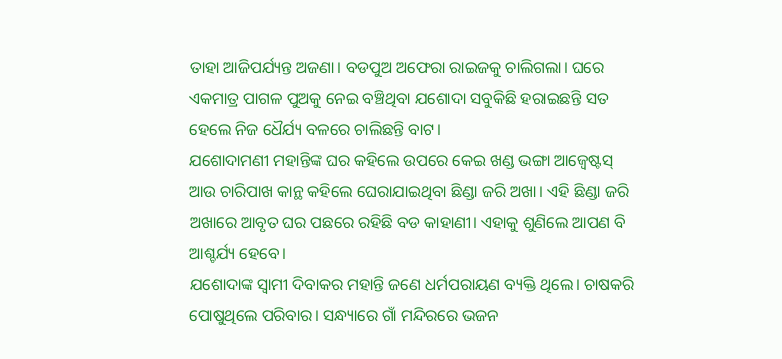ତାହା ଆଜିପର୍ଯ୍ୟନ୍ତ ଅଜଣା। ବଡପୁଅ ଅଫେରା ରାଇଜକୁ ଚାଲିଗଲା। ଘରେ ଏକମାତ୍ର ପାଗଳ ପୁଅକୁ ନେଇ ବଞ୍ଚିଥିବା ଯଶୋଦା ସବୁକିଛି ହରାଇଛନ୍ତି ସତ ହେଲେ ନିଜ ଧୈର୍ଯ୍ୟ ବଳରେ ଚାଲିଛନ୍ତି ବାଟ।
ଯଶୋଦାମଣୀ ମହାନ୍ତିଙ୍କ ଘର କହିଲେ ଉପରେ କେଇ ଖଣ୍ଡ ଭଙ୍ଗା ଆଜ୍ବେଷ୍ଟସ୍ ଆଉ ଚାରିପାଖ କାନ୍ଥ କହିଲେ ଘେରାଯାଇଥିବା ଛିଣ୍ଡା ଜରି ଅଖା। ଏହି ଛିଣ୍ଡା ଜରି ଅଖାରେ ଆବୃତ ଘର ପଛରେ ରହିଛି ବଡ କାହାଣୀ। ଏହାକୁ ଶୁଣିଲେ ଆପଣ ବି ଆଶ୍ଚର୍ଯ୍ୟ ହେବେ।
ଯଶୋଦାଙ୍କ ସ୍ୱାମୀ ଦିବାକର ମହାନ୍ତି ଜଣେ ଧର୍ମପରାୟଣ ବ୍ୟକ୍ତି ଥିଲେ। ଚାଷକରି ପୋଷୁଥିଲେ ପରିବାର। ସନ୍ଧ୍ୟାରେ ଗାଁ ମନ୍ଦିରରେ ଭଜନ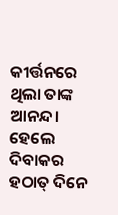କୀର୍ତ୍ତନରେ ଥିଲା ତାଙ୍କ ଆନନ୍ଦ। ହେଲେ ଦିବାକର ହଠାତ୍ ଦିନେ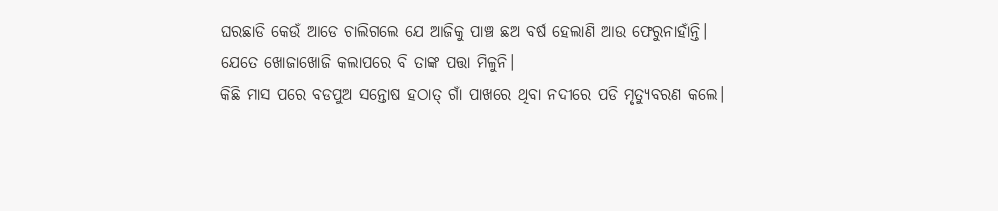ଘରଛାଡି କେଉଁ ଆଡେ ଚାଲିଗଲେ ଯେ ଆଜିକୁ ପାଞ୍ଚ ଛଅ ବର୍ଷ ହେଲାଣି ଆଉ ଫେରୁନାହାଁନ୍ତି। ଯେତେ ଖୋଜାଖୋଜି କଲାପରେ ବି ତାଙ୍କ ପତ୍ତା ମିଳୁନି।
କିଛି ମାସ ପରେ ବଡପୁଅ ସନ୍ତୋଷ ହଠାତ୍ ଗାଁ ପାଖରେ ଥିବା ନଦୀରେ ପଡି ମୃତ୍ୟୁବରଣ କଲେ।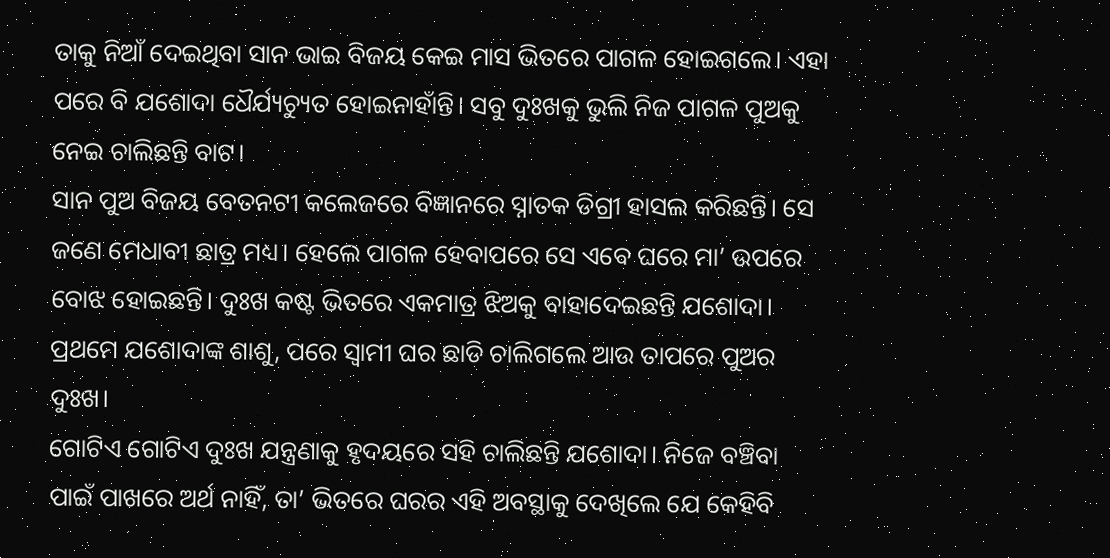ତାକୁ ନିଆଁ ଦେଇଥିବା ସାନ ଭାଇ ବିଜୟ କେଇ ମାସ ଭିତରେ ପାଗଳ ହୋଇଗଲେ। ଏହା ପରେ ବି ଯଶୋଦା ଧୈର୍ଯ୍ୟଚ୍ୟୁତ ହୋଇନାହାଁନ୍ତି। ସବୁ ଦୁଃଖକୁ ଭୁଲି ନିଜ ପାଗଳ ପୁଅକୁ ନେଇ ଚାଲିଛନ୍ତି ବାଟ।
ସାନ ପୁଅ ବିଜୟ ବେତନଟୀ କଲେଜରେ ବିଜ୍ଞାନରେ ସ୍ନାତକ ଡିଗ୍ରୀ ହାସଲ କରିଛନ୍ତି। ସେ ଜଣେ ମେଧାବୀ ଛାତ୍ର ମଧ୍ୟ। ହେଲେ ପାଗଳ ହେବାପରେ ସେ ଏବେ ଘରେ ମା’ ଉପରେ ବୋଝ ହୋଇଛନ୍ତି। ଦୁଃଖ କଷ୍ଟ ଭିତରେ ଏକମାତ୍ର ଝିଅକୁ ବାହାଦେଇଛନ୍ତି ଯଶୋଦା। ପ୍ରଥମେ ଯଶୋଦାଙ୍କ ଶାଶୁ, ପରେ ସ୍ୱାମୀ ଘର ଛାଡି ଚାଲିଗଲେ ଆଉ ତାପରେ ପୁଅର ଦୁଃଖ।
ଗୋଟିଏ ଗୋଟିଏ ଦୁଃଖ ଯନ୍ତ୍ରଣାକୁ ହୃଦୟରେ ସହି ଚାଲିଛନ୍ତି ଯଶୋଦା। ନିଜେ ବଞ୍ଚିବା ପାଇଁ ପାଖରେ ଅର୍ଥ ନାହିଁ, ତା’ ଭିତରେ ଘରର ଏହି ଅବସ୍ଥାକୁ ଦେଖିଲେ ଯେ କେହିବି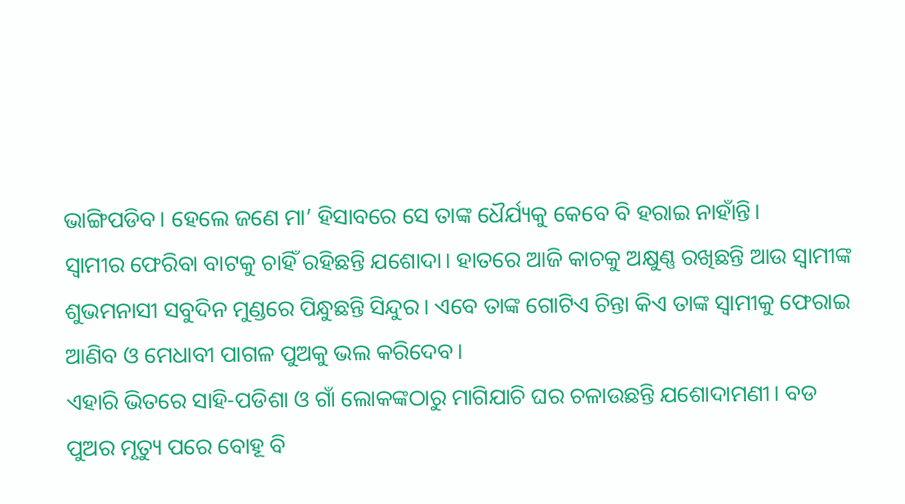ଭାଙ୍ଗିପଡିବ। ହେଲେ ଜଣେ ମା’ ହିସାବରେ ସେ ତାଙ୍କ ଧୈର୍ଯ୍ୟକୁ କେବେ ବି ହରାଇ ନାହାଁନ୍ତି।
ସ୍ୱାମୀର ଫେରିବା ବାଟକୁ ଚାହିଁ ରହିଛନ୍ତି ଯଶୋଦା। ହାତରେ ଆଜି କାଚକୁ ଅକ୍ଷୁଣ୍ଣ ରଖିଛନ୍ତି ଆଉ ସ୍ୱାମୀଙ୍କ ଶୁଭମନାସୀ ସବୁଦିନ ମୁଣ୍ଡରେ ପିନ୍ଧୁଛନ୍ତି ସିନ୍ଦୁର। ଏବେ ତାଙ୍କ ଗୋଟିଏ ଚିନ୍ତା କିଏ ତାଙ୍କ ସ୍ୱାମୀକୁ ଫେରାଇ ଆଣିବ ଓ ମେଧାବୀ ପାଗଳ ପୁଅକୁ ଭଲ କରିଦେବ।
ଏହାରି ଭିତରେ ସାହି-ପଡିଶା ଓ ଗାଁ ଲୋକଙ୍କଠାରୁ ମାଗିଯାଚି ଘର ଚଳାଉଛନ୍ତି ଯଶୋଦାମଣୀ। ବଡ ପୁଅର ମୃତ୍ୟୁ ପରେ ବୋହୂ ବି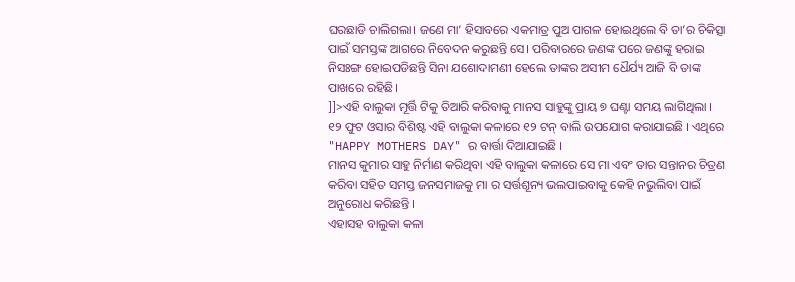ଘରଛାଡି ଚାଲିଗଲା। ଜଣେ ମା’ ହିସାବରେ ଏକମାତ୍ର ପୁଅ ପାଗଳ ହୋଇଥିଲେ ବି ତା’ର ଚିକିତ୍ସା ପାଇଁ ସମସ୍ତଙ୍କ ଆଗରେ ନିବେଦନ କରୁଛନ୍ତି ସେ। ପରିବାରରେ ଜଣଙ୍କ ପରେ ଜଣଙ୍କୁ ହରାଇ ନିସଃଙ୍ଗ ହୋଇପଡିଛନ୍ତି ସିନା ଯଶୋଦାମଣୀ ହେଲେ ତାଙ୍କର ଅସୀମ ଧୈର୍ଯ୍ୟ ଆଜି ବି ତାଙ୍କ ପାଖରେ ରହିଛି।
]]>ଏହି ବାଲୁକା ମୂର୍ତ୍ତି ଟିକୁ ତିଆରି କରିବାକୁ ମାନସ ସାହୁଙ୍କୁ ପ୍ରାୟ ୭ ଘଣ୍ଟା ସମୟ ଲାଗିଥିଲା । ୧୨ ଫୁଟ ଓସାର ବିଶିଷ୍ଟ ଏହି ବାଲୁକା କଳାରେ ୧୨ ଟନ୍ ବାଲି ଉପଯୋଗ କରାଯାଇଛି । ଏଥିରେ "HAPPY MOTHERS DAY" ର ବାର୍ତ୍ତା ଦିଆଯାଇଛି ।
ମାନସ କୁମାର ସାହୁ ନିର୍ମାଣ କରିଥିବା ଏହି ବାଲୁକା କଳାରେ ସେ ମା ଏବଂ ତାର ସନ୍ତାନର ଚିତ୍ରଣ କରିବା ସହିତ ସମସ୍ତ ଜନସମାଜକୁ ମା ର ସର୍ତ୍ତଶୂନ୍ୟ ଭଲପାଇବାକୁ କେହି ନଭୁଲିବା ପାଇଁ ଅନୁରୋଧ କରିଛନ୍ତି ।
ଏହାସହ ବାଲୁକା କଳା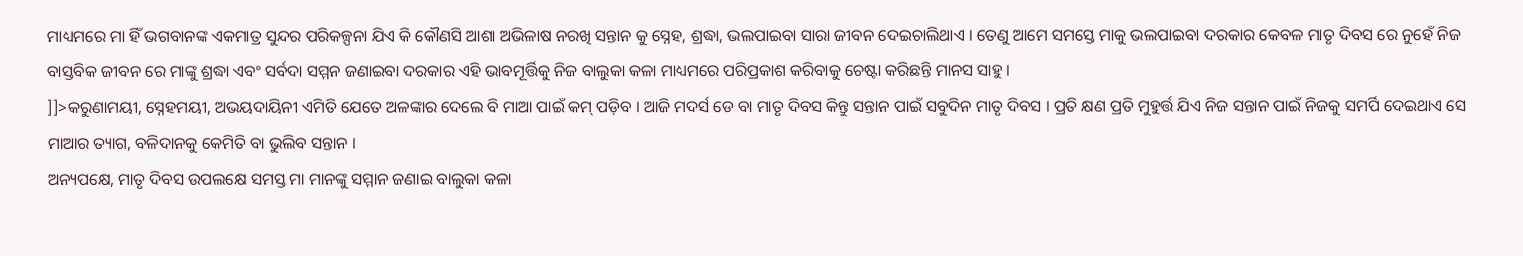ମାଧ୍ୟମରେ ମା ହିଁ ଭଗବାନଙ୍କ ଏକମାତ୍ର ସୁନ୍ଦର ପରିକଳ୍ପନା ଯିଏ କି କୌଣସି ଆଶା ଅଭିଳାଷ ନରଖି ସନ୍ତାନ କୁ ସ୍ନେହ, ଶ୍ରଦ୍ଧା, ଭଲପାଇବା ସାରା ଜୀବନ ଦେଇଚାଲିଥାଏ । ତେଣୁ ଆମେ ସମସ୍ତେ ମାକୁ ଭଲପାଇବା ଦରକାର କେବଳ ମାତୃ ଦିବସ ରେ ନୁହେଁ ନିଜ ବାସ୍ତବିକ ଜୀବନ ରେ ମାଙ୍କୁ ଶ୍ରଦ୍ଧା ଏବଂ ସର୍ବଦା ସମ୍ମନ ଜଣାଇବା ଦରକାର ଏହି ଭାବମୂର୍ତ୍ତିକୁ ନିଜ ବାଲୁକା କଳା ମାଧ୍ୟମରେ ପରିପ୍ରକାଶ କରିବାକୁ ଚେଷ୍ଟା କରିଛନ୍ତି ମାନସ ସାହୁ ।
]]>କରୁଣାମୟୀ, ସ୍ନେହମୟୀ, ଅଭୟଦାୟିନୀ ଏମିତି ଯେତେ ଅଳଙ୍କାର ଦେଲେ ବି ମାଆ ପାଇଁ କମ୍ ପଡ଼ିବ । ଆଜି ମଦର୍ସ ଡେ ବା ମାତୃ ଦିବସ କିନ୍ତୁ ସନ୍ତାନ ପାଇଁ ସବୁଦିନ ମାତୃ ଦିବସ । ପ୍ରତି କ୍ଷଣ ପ୍ରତି ମୁହୁର୍ତ୍ତ ଯିଏ ନିଜ ସନ୍ତାନ ପାଇଁ ନିଜକୁ ସମର୍ପି ଦେଇଥାଏ ସେ ମାଆର ତ୍ୟାଗ, ବଳିଦାନକୁ କେମିତି ବା ଭୁଲିବ ସନ୍ତାନ ।
ଅନ୍ୟପକ୍ଷେ, ମାତୃ ଦିବସ ଉପଲକ୍ଷେ ସମସ୍ତ ମା ମାନଙ୍କୁ ସମ୍ମାନ ଜଣାଇ ବାଲୁକା କଳା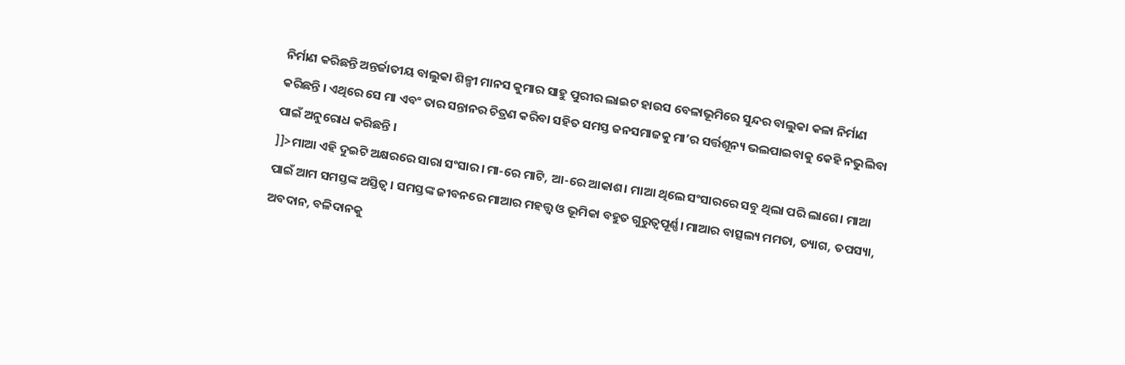ନିର୍ମାଣ କରିଛନ୍ତି ଅନ୍ତର୍ଜାତୀୟ ବାଲୁକା ଶିଳ୍ପୀ ମାନସ କୁମାର ସାହୁ ପୁରୀର ଲାଇଟ ହାଉସ ବେଳାଭୂମିରେ ସୁନ୍ଦର ବାଲୁକା କଳା ନିର୍ମାଣ କରିଛନ୍ତି । ଏଥିରେ ସେ ମା ଏବଂ ତାର ସନ୍ତାନର ଚିତ୍ରଣ କରିବା ସହିତ ସମସ୍ତ ଜନସମାଜକୁ ମା’ର ସର୍ତ୍ତଶୂନ୍ୟ ଭଲପାଇବାକୁ କେହି ନଭୁଲିବା ପାଇଁ ଅନୁରୋଧ କରିଛନ୍ତି ।
]]>ମାଆ ଏହି ଦୁଇଟି ଅକ୍ଷରରେ ସାରା ସଂସାର। ମା-ରେ ମାଟି, ଆ-ରେ ଆକାଶ। ମାଆ ଥିଲେ ସଂସାରରେ ସବୁ ଥିଲା ପରି ଲାଗେ। ମାଆ ପାଇଁ ଆମ ସମସ୍ତଙ୍କ ଅସ୍ତିତ୍ୱ। ସମସ୍ତଙ୍କ ଜୀବନରେ ମାଆର ମହତ୍ତ୍ୱ ଓ ଭୂମିକା ବହୁତ ଗୁରୁତ୍ୱପୂର୍ଣ୍ଣ। ମାଆର ବାତ୍ସଲ୍ୟ ମମତା, ତ୍ୟାଗ, ତପସ୍ୟା, ଅବଦାନ, ବଳିଦାନକୁ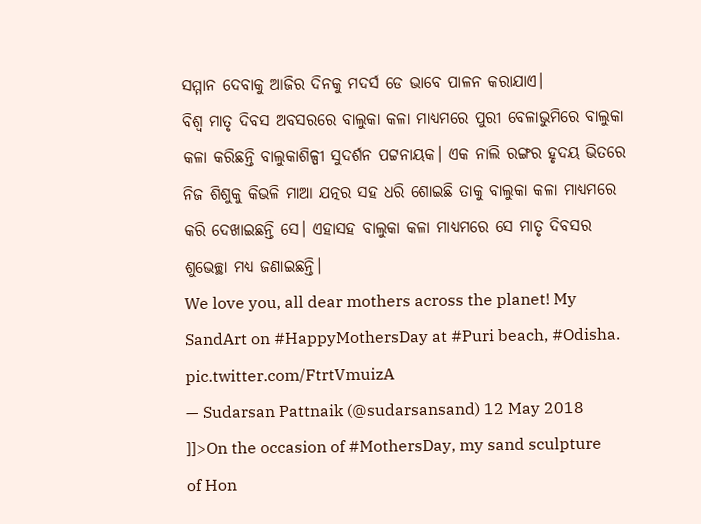ସମ୍ମାନ ଦେବାକୁ ଆଜିର ଦିନକୁ ମଦର୍ସ ଡେ ଭାବେ ପାଳନ କରାଯାଏ।
ବିଶ୍ୱ ମାତୃ ଦିବସ ଅବସରରେ ବାଲୁକା କଳା ମାଧ୍ୟମରେ ପୁରୀ ବେଳାଭୁମିରେ ବାଲୁକା କଳା କରିଛନ୍ତି ବାଲୁକାଶିଳ୍ପୀ ସୁଦର୍ଶନ ପଟ୍ଟନାୟକ। ଏକ ନାଲି ରଙ୍ଗର ହୃଦୟ ଭିତରେ ନିଜ ଶିଶୁକୁ କିଭଳି ମାଆ ଯତ୍ନର ସହ ଧରି ଶୋଇଛି ତାକୁ ବାଲୁକା କଳା ମାଧ୍ୟମରେ କରି ଦେଖାଇଛନ୍ତି ସେ। ଏହାସହ ବାଲୁକା କଳା ମାଧ୍ୟମରେ ସେ ମାତୃ ଦିବସର ଶୁଭେଚ୍ଛା ମଧ୍ୟ ଜଣାଇଛନ୍ତି।
We love you, all dear mothers across the planet! My SandArt on #HappyMothersDay at #Puri beach, #Odisha. pic.twitter.com/FtrtVmuizA
— Sudarsan Pattnaik (@sudarsansand) 12 May 2018
]]>On the occasion of #MothersDay, my sand sculpture of Hon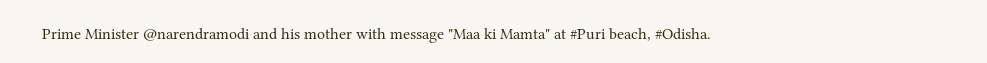Prime Minister @narendramodi and his mother with message "Maa ki Mamta" at #Puri beach, #Odisha.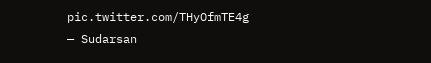pic.twitter.com/THyOfmTE4g
— Sudarsan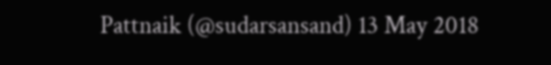Pattnaik (@sudarsansand) 13 May 2018